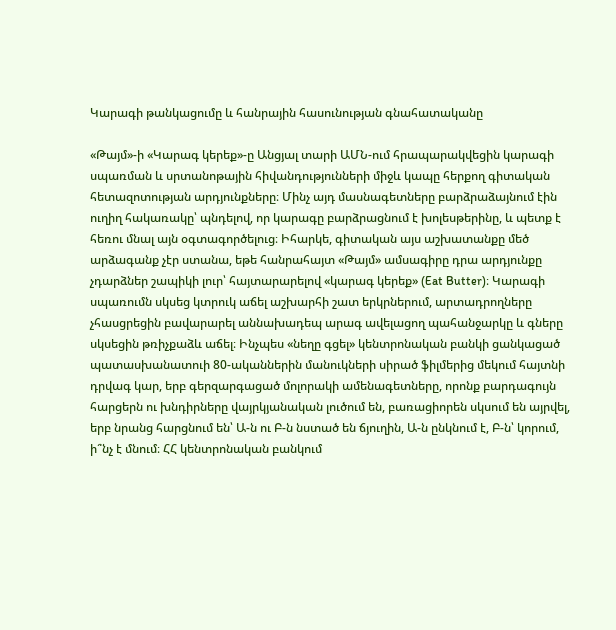Կարագի թանկացումը և հանրային հասունության գնահատականը

«Թայմ»-ի «Կարագ կերեք»-ը Անցյալ տարի ԱՄՆ-ում հրապարակվեցին կարագի սպառման և սրտանոթային հիվանդությունների միջև կապը հերքող գիտական հետազոտության արդյունքները։ Մինչ այդ մասնագետները բարձրաձայնում էին ուղիղ հակառակը՝ պնդելով, որ կարագը բարձրացնում է խոլեսթերինը, և պետք է հեռու մնալ այն օգտագործելուց։ Իհարկե, գիտական այս աշխատանքը մեծ արձագանք չէր ստանա, եթե հանրահայտ «Թայմ» ամսագիրը դրա արդյունքը չդարձներ շապիկի լուր՝ հայտարարելով «կարագ կերեք» (Eat Butter)։ Կարագի սպառումն սկսեց կտրուկ աճել աշխարհի շատ երկրներում, արտադրողները չհասցրեցին բավարարել աննախադեպ արագ ավելացող պահանջարկը և գները սկսեցին թռիչքաձև աճել։ Ինչպես «նեղը գցել» կենտրոնական բանկի ցանկացած պատասխանատուի 80-ականներին մանուկների սիրած ֆիլմերից մեկում հայտնի դրվագ կար, երբ գերզարգացած մոլորակի ամենագետները, որոնք բարդագույն հարցերն ու խնդիրները վայրկյանական լուծում են, բառացիորեն սկսում են այրվել, երբ նրանց հարցնում են՝ Ա-ն ու Բ-ն նստած են ճյուղին, Ա-ն ընկնում է, Բ-ն՝ կորում, ի՞նչ է մնում։ ՀՀ կենտրոնական բանկում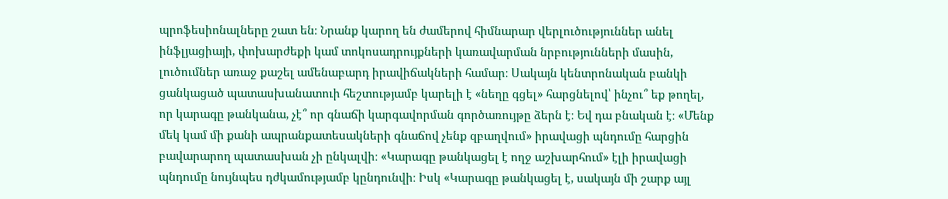պրոֆեսիոնալները շատ են։ Նրանք կարող են ժամերով հիմնարար վերլուծություններ անել ինֆլյացիայի, փոխարժեքի կամ տոկոսադրույքների կառավարման նրբությունների մասին, լուծումներ առաջ քաշել ամենաբարդ իրավիճակների համար։ Սակայն կենտրոնական բանկի ցանկացած պատասխանատուի հեշտությամբ կարելի է «նեղը գցել» հարցնելով՝ ինչու՞ եք թողել, որ կարագը թանկանա, չէ՞ որ գնաճի կարգավորման գործառույթը ձերն է։ Եվ դա բնական է։ «Մենք մեկ կամ մի քանի ապրանքատեսակների գնաճով չենք զբաղվում» իրավացի պնդումը հարցին բավարարող պատասխան չի ընկալվի։ «Կարագը թանկացել է ողջ աշխարհում» էլի իրավացի պնդումը նույնպես դժկամությամբ կընդունվի։ Իսկ «Կարագը թանկացել է, սակայն մի շարք այլ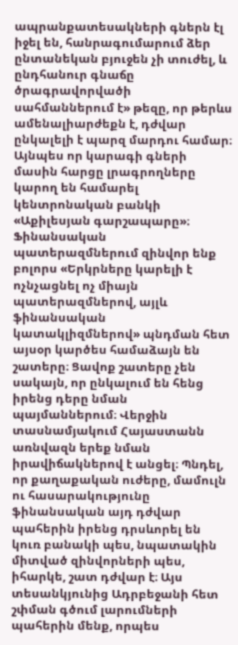ապրանքատեսակների գներն էլ իջել են, հանրագումարում ձեր ընտանեկան բյուջեն չի տուժել, և ընդհանուր գնաճը ծրագրավորվածի սահմաններում է» թեզը, որ թերևս ամենալիարժեքն է, դժվար ընկալելի է պարզ մարդու համար։ Այնպես որ կարագի գների մասին հարցը լրագրողները կարող են համարել կենտրոնական բանկի «Աքիլեսյան գարշապարը»։ Ֆինանսական պատերազմներում զինվոր ենք բոլորս «Երկրները կարելի է ոչնչացնել ոչ միայն պատերազմներով, այլև ֆինանսական կատակլիզմներով» պնդման հետ այսօր կարծես համաձայն են շատերը։ Ցավոք շատերը չեն սակայն, որ ընկալում են հենց իրենց դերը նման պայմաններում։ Վերջին տասնամյակում Հայաստանն առնվազն երեք նման իրավիճակներով է անցել։ Պնդել, որ քաղաքական ուժերը, մամուլն ու հասարակությունը ֆինանսական այդ դժվար պահերին իրենց դրսևորել են կուռ բանակի պես, նպատակին միտված զինվորների պես, իհարկե, շատ դժվար է։ Այս տեսանկյունից Ադրբեջանի հետ շփման գծում լարումների պահերին մենք, որպես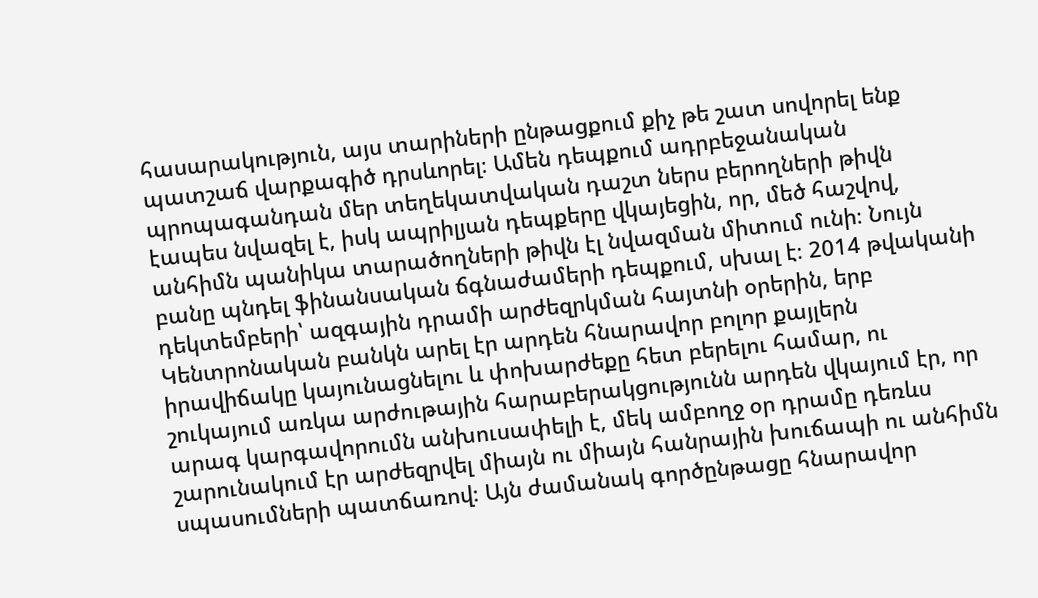հասարակություն, այս տարիների ընթացքում քիչ թե շատ սովորել ենք պատշաճ վարքագիծ դրսևորել։ Ամեն դեպքում ադրբեջանական պրոպագանդան մեր տեղեկատվական դաշտ ներս բերողների թիվն էապես նվազել է, իսկ ապրիլյան դեպքերը վկայեցին, որ, մեծ հաշվով, անհիմն պանիկա տարածողների թիվն էլ նվազման միտում ունի։ Նույն բանը պնդել ֆինանսական ճգնաժամերի դեպքում, սխալ է։ 2014 թվականի դեկտեմբերի՝ ազգային դրամի արժեզրկման հայտնի օրերին, երբ Կենտրոնական բանկն արել էր արդեն հնարավոր բոլոր քայլերն իրավիճակը կայունացնելու և փոխարժեքը հետ բերելու համար, ու շուկայում առկա արժութային հարաբերակցությունն արդեն վկայում էր, որ արագ կարգավորումն անխուսափելի է, մեկ ամբողջ օր դրամը դեռևս շարունակում էր արժեզրվել միայն ու միայն հանրային խուճապի ու անհիմն սպասումների պատճառով։ Այն ժամանակ գործընթացը հնարավոր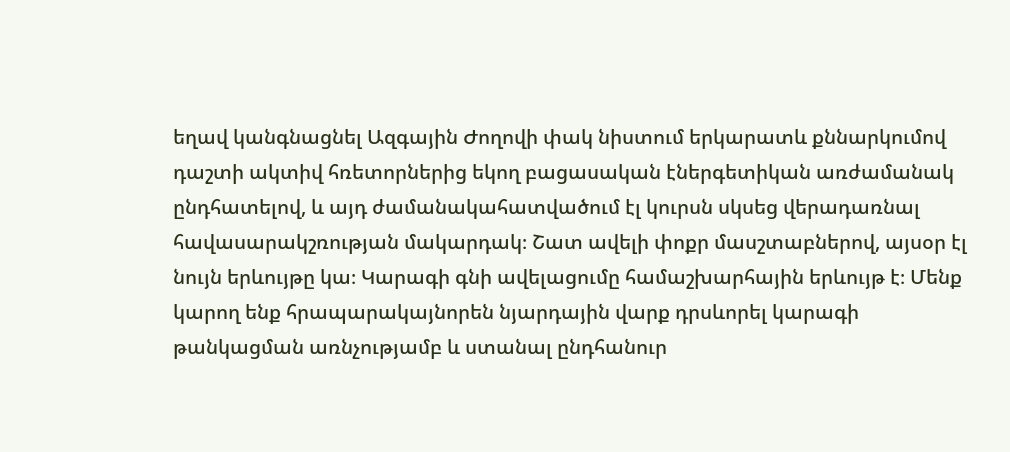եղավ կանգնացնել Ազգային Ժողովի փակ նիստում երկարատև քննարկումով դաշտի ակտիվ հռետորներից եկող բացասական էներգետիկան առժամանակ ընդհատելով, և այդ ժամանակահատվածում էլ կուրսն սկսեց վերադառնալ հավասարակշռության մակարդակ։ Շատ ավելի փոքր մասշտաբներով, այսօր էլ նույն երևույթը կա։ Կարագի գնի ավելացումը համաշխարհային երևույթ է։ Մենք կարող ենք հրապարակայնորեն նյարդային վարք դրսևորել կարագի թանկացման առնչությամբ և ստանալ ընդհանուր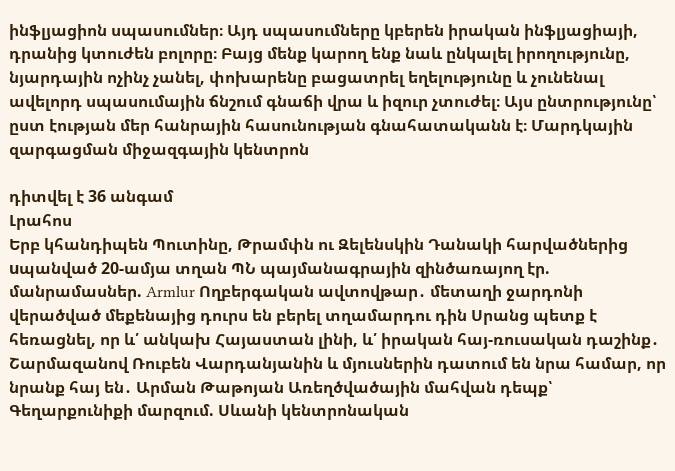ինֆլյացիոն սպասումներ։ Այդ սպասումները կբերեն իրական ինֆլյացիայի, դրանից կտուժեն բոլորը։ Բայց մենք կարող ենք նաև ընկալել իրողությունը, նյարդային ոչինչ չանել, փոխարենը բացատրել եղելությունը և չունենալ ավելորդ սպասումային ճնշում գնաճի վրա և իզուր չտուժել։ Այս ընտրությունը՝ ըստ էության մեր հանրային հասունության գնահատականն է։ Մարդկային զարգացման միջազգային կենտրոն

դիտվել է 36 անգամ
Լրահոս
Երբ կհանդիպեն Պուտինը, Թրամփն ու Զելենսկին Դանակի հարվածներից uպանված 20-ամյա տղան ՊՆ պայմանագրային զինծառայող էր. մանրամասներ. Armlur Ողբերգական ավտովթար․ մետաղի ջարդոնի վերածված մեքենայից դուրս են բերել տղամարդու դին Սրանց պետք է հեռացնել, որ և՛ անկախ Հայաստան լինի, և՛ իրական հայ-ռուսական դաշինք․ Շարմազանով Ռուբեն Վարդանյանին և մյուսներին դատում են նրա համար, որ նրանք հայ են․ Արման Թաթոյան Առեղծվածային մահվան դեպք՝ Գեղարքունիքի մարզում. Սևանի կենտրոնական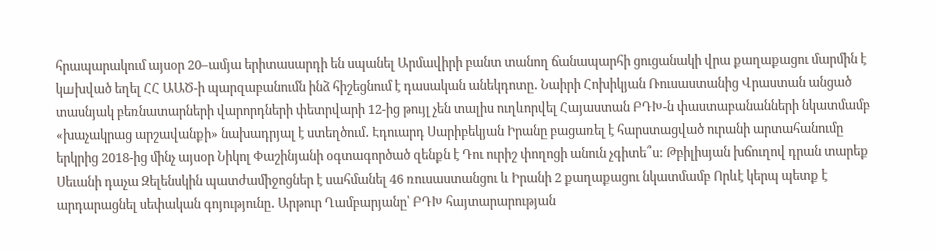հրապարակում այսօր 20–ամյա երիտասարդի են սպանել Արմավիրի բանտ տանող ճանապարհի ցուցանակի վրա քաղաքացու մարմին է կшխված եղել ՀՀ ԱԱԾ-ի պարզաբանումն ինձ հիշեցնում է դասական անեկդոտը․ Նաիրի Հոխիկյան Ռուսաստանից Վրաստան անցած տասնյակ բեռնատարների վարորդների փետրվարի 12-ից թույլ չեն տալիս ուղևորվել Հայաստան ԲԴԽ-ն փաստաբանանների նկատմամբ «խաչակրաց արշավանքի» նախադրյալ է ստեղծում․ Էդուարդ Սարիբեկյան Իրանը բացառել է հարստացված ուրանի արտահանումը երկրից 2018-ից մինչ այսօր Նիկոլ Փաշինյանի օգտագործած զենքն է Դու ուրիշ փողոցի անուն չգիտե՞ս: Թբիլիսյան խճուղով դրան տարեք Սեւանի դաչա Զելենսկին պատժամիջոցներ է սահմանել 46 ռուսաստանցու և Իրանի 2 քաղաքացու նկատմամբ Որևէ կերպ պետք է արդարացնել սեփական գոյությունը․ Արթուր Ղամբարյանը՝ ԲԴԽ հայտարարության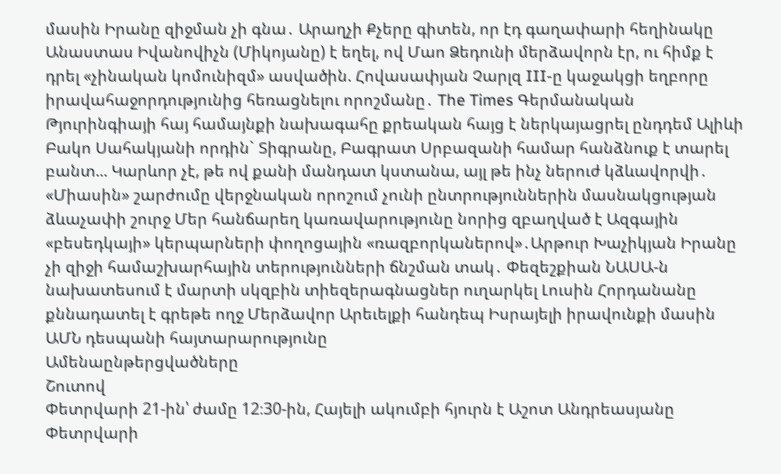մասին Իրանը զիջման չի գնա․ Արաղչի Քչերը գիտեն, որ էդ գաղափարի հեղինակը Անաստաս Իվանովիչն (Միկոյանը) է եղել, ով Մաո Ձեդունի մերձավորն էր, ու հիմք է դրել «չինական կոմունիզմ» ասվածին. Հովասափյան Չարլզ III-ը կաջակցի եղբորը իրավահաջորդությունից հեռացնելու որոշմանը․ The Times Գերմանական Թյուրինգիայի հայ համայնքի նախագահը քրեական հայց է ներկայացրել ընդդեմ Ալիևի Բակո Սահակյանի որդին` Տիգրանը, Բագրատ Սրբազանի համար հանձնուք է տարել բանտ... Կարևոր չէ, թե ով քանի մանդատ կստանա, այլ թե ինչ ներուժ կձևավորվի․ «Միասին» շարժումը վերջնական որոշում չունի ընտրություններին մասնակցության ձևաչափի շուրջ Մեր հանճարեղ կառավարությունը նորից զբաղված է Ազգային «բեսեդկայի» կերպարների փողոցային «ռազբորկաներով»․Արթուր Խաչիկյան Իրանը չի զիջի համաշխարհային տերությունների ճնշման տակ․ Փեզեշքիան ՆԱՍԱ-ն նախատեսում է մարտի սկզբին տիեզերագնացներ ուղարկել Լուսին Հորդանանը քննադատել է գրեթե ողջ Մերձավոր Արեւելքի հանդեպ Իսրայելի իրավունքի մասին ԱՄՆ դեսպանի հայտարարությունը
Ամենաընթերցվածները
Շուտով
Փետրվարի 21-ին՝ ժամը 12։30-ին, Հայելի ակումբի հյուրն է Աշոտ Անդրեասյանը Փետրվարի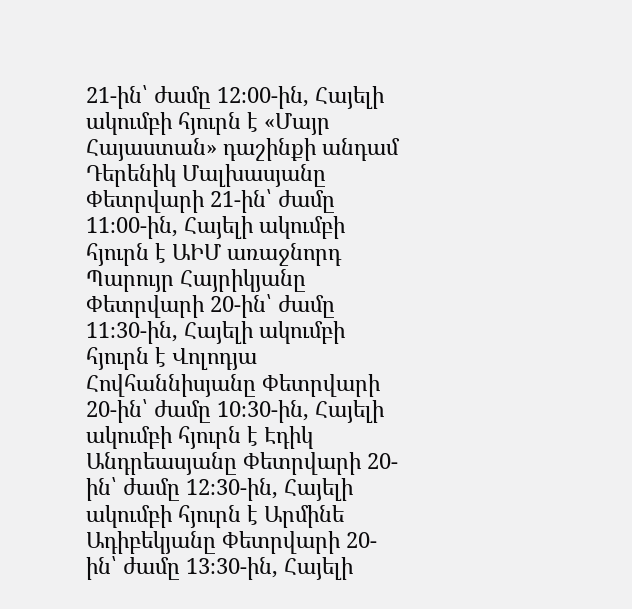21-ին՝ ժամը 12։00-ին, Հայելի ակումբի հյուրն է «Մայր Հայաստան» դաշինքի անդամ Դերենիկ Մալխասյանը Փետրվարի 21-ին՝ ժամը 11։00-ին, Հայելի ակումբի հյուրն է ԱԻՄ առաջնորդ Պարույր Հայրիկյանը Փետրվարի 20-ին՝ ժամը 11։30-ին, Հայելի ակումբի հյուրն է Վոլոդյա Հովհաննիսյանը Փետրվարի 20-ին՝ ժամը 10։30-ին, Հայելի ակումբի հյուրն է Էդիկ Անդրեասյանը Փետրվարի 20-ին՝ ժամը 12։30-ին, Հայելի ակումբի հյուրն է Արմինե Ադիբեկյանը Փետրվարի 20-ին՝ ժամը 13։30-ին, Հայելի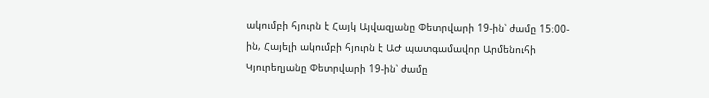ակումբի հյուրն է Հայկ Այվազյանը Փետրվարի 19-ին՝ ժամը 15։00-ին, Հայելի ակումբի հյուրն է ԱԺ պատգամավոր Արմենուհի Կյուրեղյանը Փետրվարի 19-ին՝ ժամը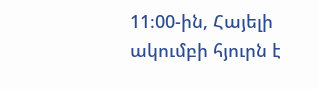11։00-ին, Հայելի ակումբի հյուրն է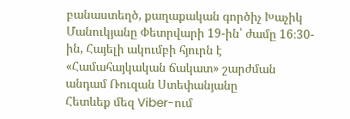բանաստեղծ, քաղաքական գործիչ Խաչիկ Մանուկյանը Փետրվարի 19-ին՝ ժամը 16։30-ին, Հայելի ակումբի հյուրն է «Համահայկական ճակատ» շարժման անդամ Ռուզան Ստեփանյանը
Հետևեք մեզ Viber-ում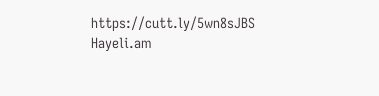https://cutt.ly/5wn8sJBS
Hayeli.am